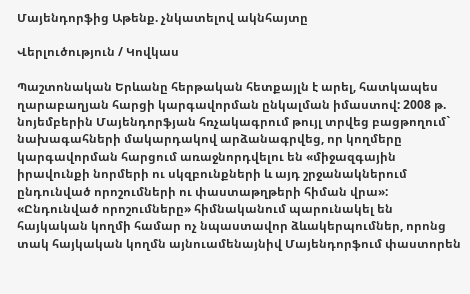Մայենդորֆից Աթենք. չնկատելով ակնհայտը

Վերլուծություն / Կովկաս

Պաշտոնական Երևանը հերթական հետքայլն է արել, հատկապես ղարաբաղյան հարցի կարգավորման ընկալման իմաստով: 2008 թ. նոյեմբերին Մայենդորֆյան հռչակագրում թույլ տրվեց բացթողում` նախագահների մակարդակով արձանագրվեց, որ կողմերը կարգավորման հարցում առաջնորդվելու են «միջազգային իրավունքի նորմերի ու սկզբունքների և այդ շրջանակներում ընդունված որոշումների ու փաստաթղթերի հիման վրա»: «Ընդունված որոշումները» հիմնականում պարունակել են հայկական կողմի համար ոչ նպաստավոր ձևակերպումներ, որոնց տակ հայկական կողմն այնուամենայնիվ Մայենդորֆում փաստորեն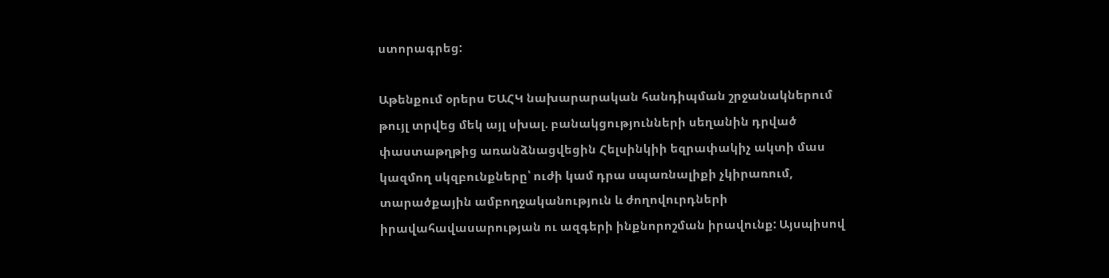ստորագրեց:

Աթենքում օրերս ԵԱՀԿ նախարարական հանդիպման շրջանակներում թույլ տրվեց մեկ այլ սխալ. բանակցությունների սեղանին դրված փաստաթղթից առանձնացվեցին Հելսինկիի եզրափակիչ ակտի մաս կազմող սկզբունքները՝ ուժի կամ դրա սպառնալիքի չկիրառում, տարածքային ամբողջականություն և ժողովուրդների իրավահավասարության ու ազգերի ինքնորոշման իրավունք: Այսպիսով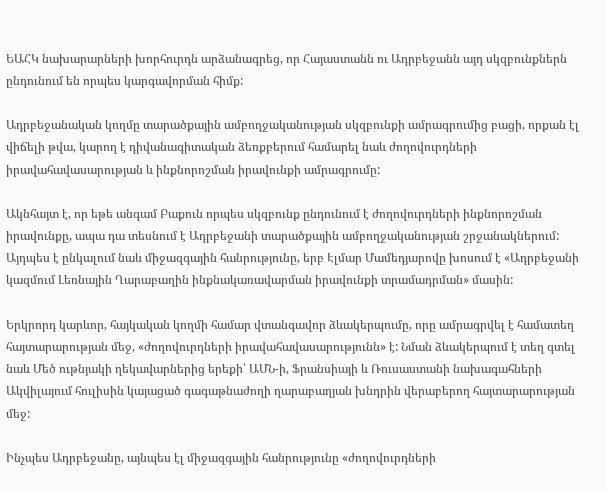ԵԱՀԿ նախարարների խորհուրդն արձանագրեց, որ Հայաստանն ու Ադրբեջանն այդ սկզբունքներն ընդունում են որպես կարգավորման հիմք:

Ադրբեջանական կողմը տարածքային ամբողջականության սկզբունքի ամրագրումից բացի, որքան էլ վիճելի թվա, կարող է դիվանագիտական ձեռքբերում համարել նաև ժողովուրդների իրավահավասարության և ինքնորոշման իրավունքի ամրագրումը:

Ակնհայտ է, որ եթե անգամ Բաքուն որպես սկզբունք ընդունում է ժողովուրդների ինքնորոշման իրավունքը, ապա դա տեսնում է Ադրբեջանի տարածքային ամբողջականության շրջանակներում: Այդպես է ընկալում նաև միջազգային հանրությունը, երբ Էլմար Մամեդյարովը խոսում է «Ադրբեջանի կազմում Լեռնային Ղարաբաղին ինքնակառավարման իրավունքի տրամադրման» մասին:

Երկրորդ կարևոր, հայկական կողմի համար վտանգավոր ձևակերպումը, որը ամրագրվել է համատեղ հայտարարության մեջ, «ժողովուրդների իրավահավասարությունն» է: Նման ձևակերպում է տեղ գտել նաև Մեծ ութնյակի ղեկավարներից երեքի՝ ԱՄՆ-ի, Ֆրանսիայի և Ռուսաստանի նախագահների Ակվիլայում հուլիսին կայացած գագաթնաժողի ղարաբաղյան խնդրին վերաբերող հայտարարության մեջ:

Ինչպես Ադրբեջանը, այնպես էլ միջազգային հանրությունը «ժողովուրդների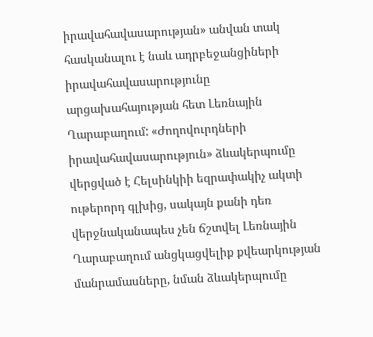իրավահավասարության» անվան տակ հասկանալու է նաև ադրբեջանցիների իրավահավասարությունը արցախահայության հետ Լեռնային Ղարաբաղում: «Ժողովուրդների իրավահավասարություն» ձևակերպումը վերցված է Հելսինկիի եզրափակիչ ակտի ութերորդ գլխից, սակայն քանի դեռ վերջնականապես չեն ճշտվել Լեռնային Ղարաբաղում անցկացվելիք քվեարկության մանրամասները, նման ձևակերպումը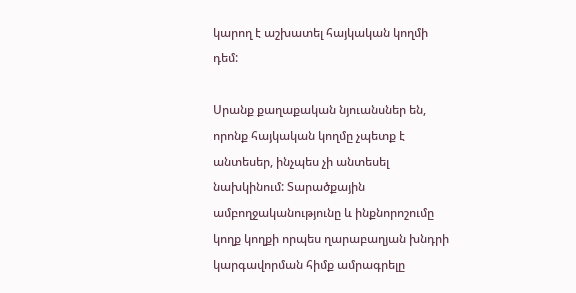կարող է աշխատել հայկական կողմի դեմ:

Սրանք քաղաքական նյուանսներ են, որոնք հայկական կողմը չպետք է անտեսեր, ինչպես չի անտեսել նախկինում: Տարածքային ամբողջականությունը և ինքնորոշումը կողք կողքի որպես ղարաբաղյան խնդրի կարգավորման հիմք ամրագրելը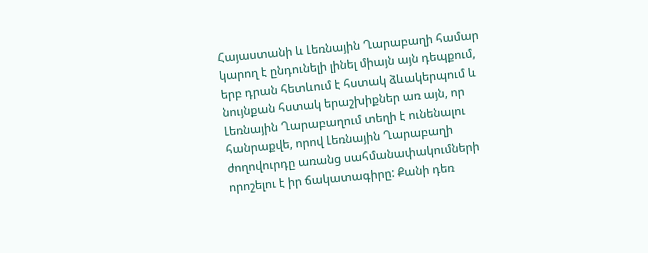Հայաստանի և Լեռնային Ղարաբաղի համար կարող է ընդունելի լինել միայն այն դեպքում, երբ դրան հետևում է հստակ ձևակերպում և նույնքան հստակ երաշխիքներ առ այն, որ Լեռնային Ղարաբաղում տեղի է ունենալու հանրաքվե, որով Լեռնային Ղարաբաղի ժողովուրդը առանց սահմանափակումների որոշելու է իր ճակատագիրը: Քանի դեռ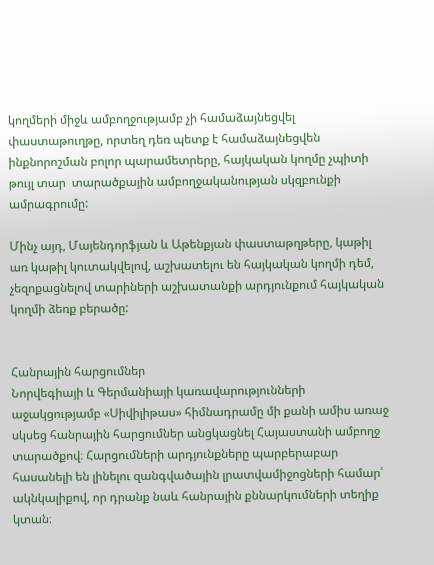կողմերի միջև ամբողջությամբ չի համաձայնեցվել փաստաթուղթը, որտեղ դեռ պետք է համաձայնեցվեն ինքնորոշման բոլոր պարամետրերը, հայկական կողմը չպիտի թույլ տար  տարածքային ամբողջականության սկզբունքի ամրագրումը:

Մինչ այդ, Մայենդորֆյան և Աթենքյան փաստաթղթերը, կաթիլ առ կաթիլ կուտակվելով, աշխատելու են հայկական կողմի դեմ, չեզոքացնելով տարիների աշխատանքի արդյունքում հայկական կողմի ձեռք բերածը:


Հանրային հարցումներ
Նորվեգիայի և Գերմանիայի կառավարությունների աջակցությամբ «Սիվիլիթաս» հիմնադրամը մի քանի ամիս առաջ սկսեց հանրային հարցումներ անցկացնել Հայաստանի ամբողջ տարածքով։ Հարցումների արդյունքները պարբերաբար հասանելի են լինելու զանգվածային լրատվամիջոցների համար՝ ակնկալիքով, որ դրանք նաև հանրային քննարկումների տեղիք կտան։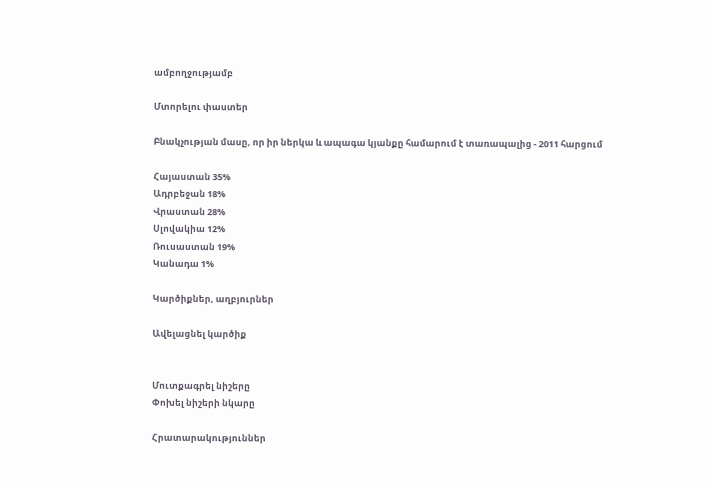ամբողջությամբ

Մտորելու փաստեր

Բնակչության մասը, որ իր ներկա և ապագա կյանքը համարում է տառապալից - 2011 հարցում

Հայաստան 35%
Ադրբեջան 18%
Վրաստան 28%
Սլովակիա 12%
Ռուսաստան 19%
Կանադա 1%

Կարծիքներ, աղբյուրներ

Ավելացնել կարծիք


Մուտքագրել նիշերը
Փոխել նիշերի նկարը

Հրատարակություններ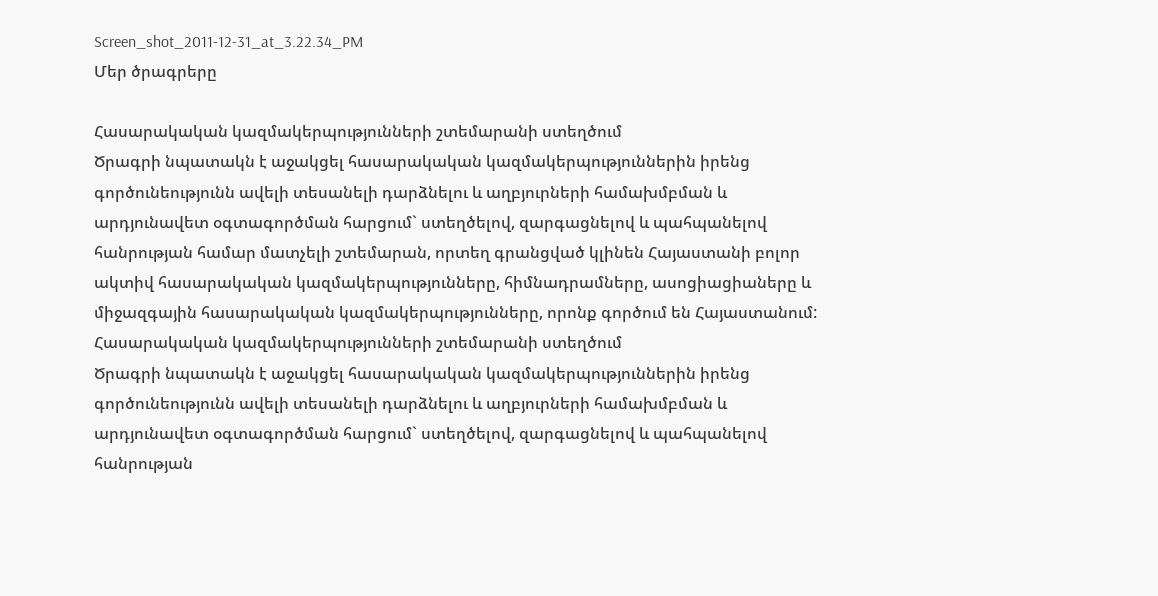Screen_shot_2011-12-31_at_3.22.34_PM
Մեր ծրագրերը

Հասարակական կազմակերպությունների շտեմարանի ստեղծում
Ծրագրի նպատակն է աջակցել հասարակական կազմակերպություններին իրենց գործունեությունն ավելի տեսանելի դարձնելու և աղբյուրների համախմբման և արդյունավետ օգտագործման հարցում` ստեղծելով, զարգացնելով և պահպանելով հանրության համար մատչելի շտեմարան, որտեղ գրանցված կլինեն Հայաստանի բոլոր ակտիվ հասարակական կազմակերպությունները, հիմնադրամները, ասոցիացիաները և միջազգային հասարակական կազմակերպությունները, որոնք գործում են Հայաստանում:
Հասարակական կազմակերպությունների շտեմարանի ստեղծում
Ծրագրի նպատակն է աջակցել հասարակական կազմակերպություններին իրենց գործունեությունն ավելի տեսանելի դարձնելու և աղբյուրների համախմբման և արդյունավետ օգտագործման հարցում` ստեղծելով, զարգացնելով և պահպանելով հանրության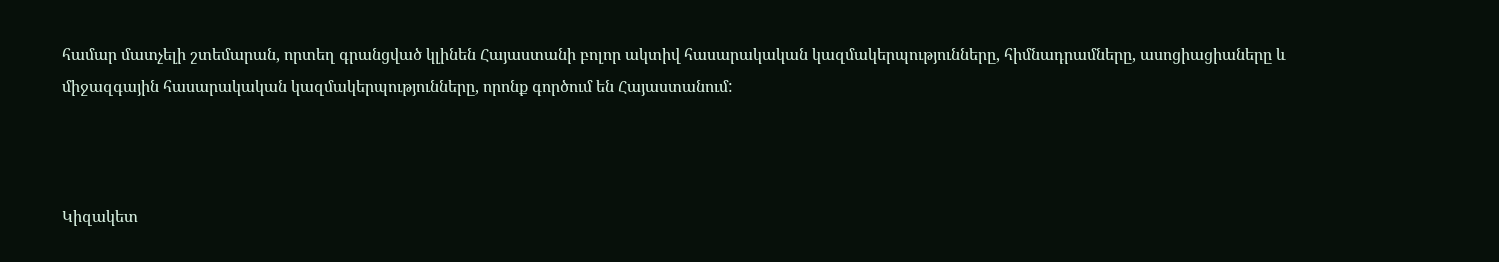համար մատչելի շտեմարան, որտեղ գրանցված կլինեն Հայաստանի բոլոր ակտիվ հասարակական կազմակերպությունները, հիմնադրամները, ասոցիացիաները և միջազգային հասարակական կազմակերպությունները, որոնք գործում են Հայաստանում:



Կիզակետ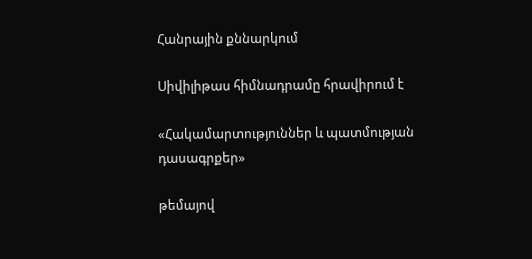Հանրային քննարկում

Սիվիլիթաս հիմնադրամը հրավիրում է

«Հակամարտություններ և պատմության
դասագրքեր»

թեմայով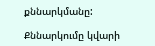քննարկմանը:

Քննարկումը կվարի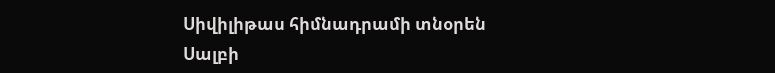Սիվիլիթաս հիմնադրամի տնօրեն
Սալբի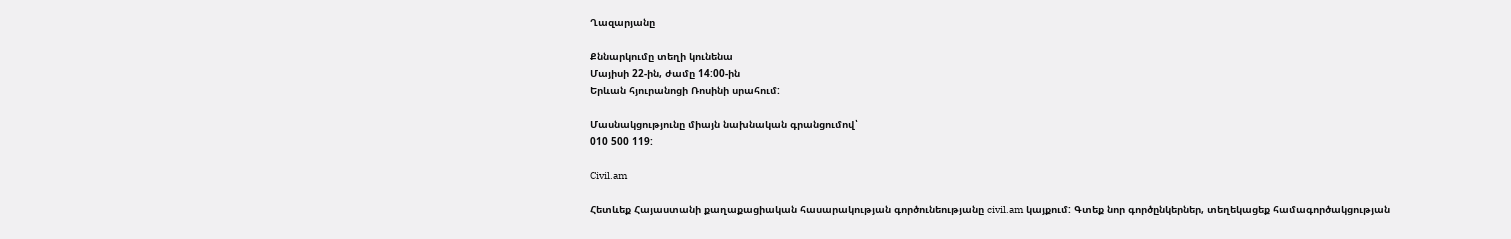Ղազարյանը

Քննարկումը տեղի կունենա
Մայիսի 22-ին, ժամը 14:00-ին
Երևան հյուրանոցի Ռոսինի սրահում:

Մասնակցությունը միայն նախնական գրանցումով՝
010 500 119:

Civil.am

Հետևեք Հայաստանի քաղաքացիական հասարակության գործունեությանը civil.am կայքում: Գտեք նոր գործընկերներ, տեղեկացեք համագործակցության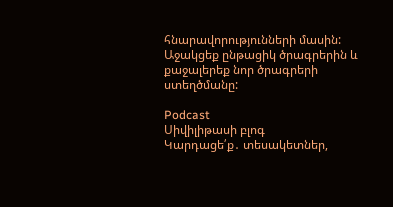հնարավորությունների մասին: Աջակցեք ընթացիկ ծրագրերին և քաջալերեք նոր ծրագրերի ստեղծմանը:

Podcast
Սիվիլիթասի բլոգ
Կարդացե՛ք․ տեսակետներ,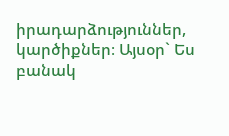իրադարձություններ, կարծիքներ։ Այսօր` Ես բանակ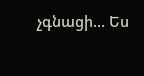չգնացի… Ես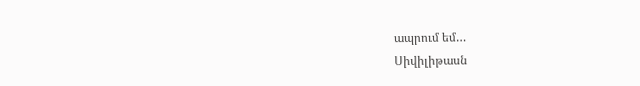ապրում եմ…
Սիվիլիթասն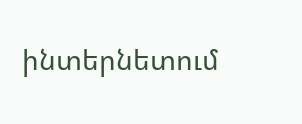ինտերնետում